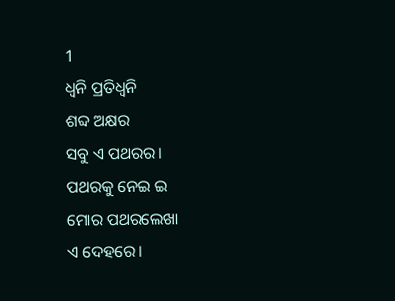1
ଧ୍ୱନି ପ୍ରତିଧ୍ୱନି
ଶବ୍ଦ ଅକ୍ଷର
ସବୁ ଏ ପଥରର।
ପଥରକୁ ନେଇ ଇ
ମୋର ପଥରଲେଖା
ଏ ଦେହରେ।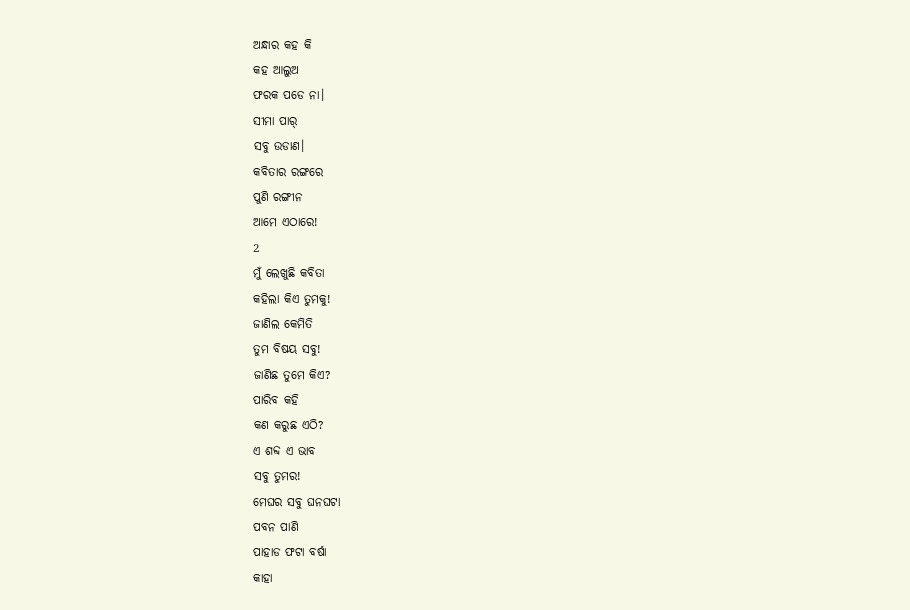ଅନ୍ଧାର କହ କି
କହ ଆଲୁଅ
ଫରକ ପଡେ ନା।
ସୀମା ପାର୍
ସବୁ ଉଡାଣ।
କବିତାର ରଙ୍ଗରେ
ପୁଣି ରଙ୍ଗୀନ
ଆମେ ଏଠାରେ!
2
ମୁଁ ଲେଖୁଛି କବିତା
କହିଲା କିଏ ତୁମକୁ!
ଜାଣିଲ କେମିତି
ତୁମ ବିଷୟ ସବୁ!
ଜାଣିଛ ତୁମେ କିଏ?
ପାରିବ କହି
କଣ କରୁଛ ଏଠି?
ଏ ଶବ୍ଦ ଏ ଭାବ
ସବୁ ତୁମର!
ମେଘର ସବୁ ଘନଘଟା
ପବନ ପାଣି
ପାହାଡ ଫଟା ବର୍ଷା
କାହା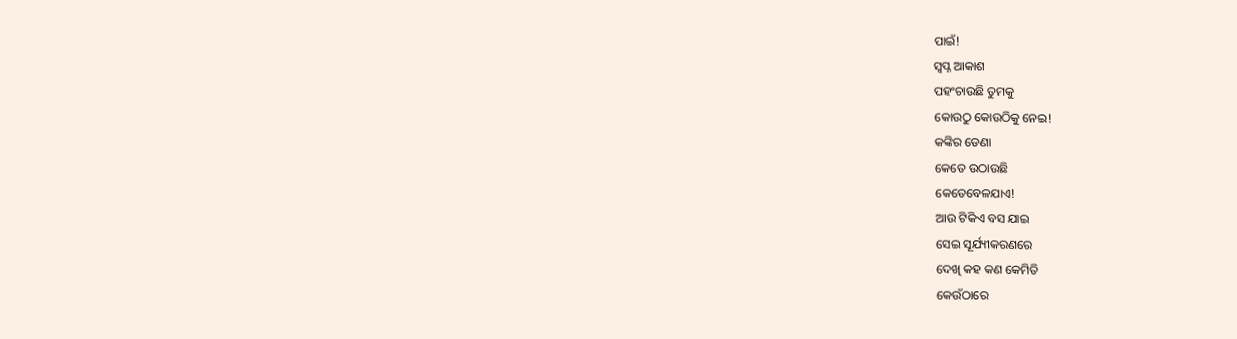ପାଇଁ!
ସ୍ୱପ୍ନ ଆକାଶ
ପହଂଚାଉଛି ତୁମକୁ
କୋଉଠୁ କୋଉଠିକୁ ନେଇ!
କଙ୍କିର ଡେଣା
କେତେ ଉଠାଉଛି
କେତେବେଳଯାଏ!
ଆଉ ଟିକିଏ ବସ ଯାଇ
ସେଇ ସୂର୍ଯ୍ୟୀକରଣରେ
ଦେଖି କହ କଣ କେମିତି
କେଉଁଠାରେ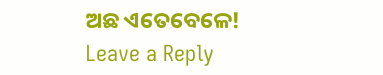ଅଛ ଏତେବେଳେ!
Leave a Reply